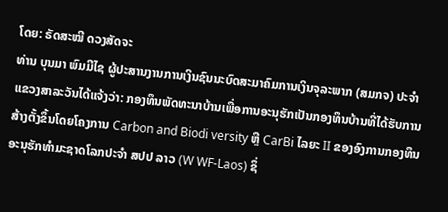ໂດຍ: ຣັດສະໝີ ດວງສັດຈະ
ທ່ານ ບຸນມາ ພົມມີໄຊ ຜູ້ປະສານງານການເງິນຊົນນະບົດສະມາຄົມການເງິນຈຸລະພາກ (ສມກຈ) ປະຈຳແຂວງສາລະວັນໄດ້ແຈ້ງວ່າ: ກອງທຶນພັດທະນາບ້ານເພື່ອການອະນຸຮັກເປັນກອງທຶນບ້ານທີ່ໄດ້ຮັບການສ້າງຕັ້ງຂຶ້ນໂດຍໂຄງການ Carbon and Biodi versity ຫຼື CarBi ໄລຍະ II ຂອງອົງການກອງທຶນອະນຸຮັກທໍາມະຊາດໂລກປະຈໍາ ສປປ ລາວ (W WF-Laos) ຊຶ່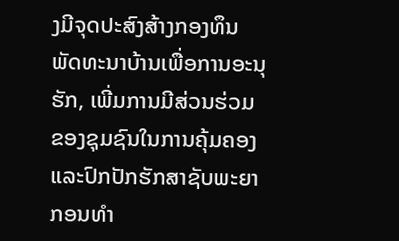ງມີຈຸດປະສົງສ້າງກອງທຶນພັດທະນາບ້ານເພື່ອການອະນຸຮັກ, ເພີ່ມການມີສ່ວນຮ່ວມຂອງຊຸມຊົນໃນການຄຸ້ມຄອງ ແລະປົກປັກຮັກສາຊັບພະຍາກອນທໍາ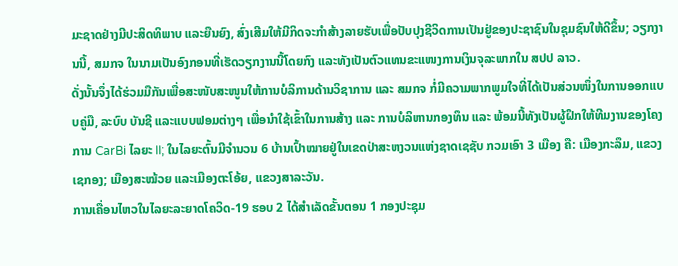ມະຊາດຢ່າງມີປະສິດທິພາບ ແລະຍືນຍົງ, ສົ່ງເສີມໃຫ້ມີກິດຈະກໍາສ້າງລາຍຮັບເພື່ອປັບປຸງຊີວິດການເປັນຢູ່ຂອງປະຊາຊົນໃນຊຸມຊົນໃຫ້ດີຂຶ້ນ; ວຽກງານນີ້, ສມກຈ ໃນນາມເປັນອົງກອນທີ່ເຮັດວຽກງານນີ້ໂດຍກົງ ແລະທັງເປັນຕົວແທນຂະແໜງການເງິນຈຸລະພາກໃນ ສປປ ລາວ.
ດັ່ງນັ້ນຈຶ່ງໄດ້ຮ່ວມມືກັນເພື່ອສະໜັບສະໜູນໃຫ້ການບໍລິການດ້ານວິຊາການ ແລະ ສມກຈ ກໍ່ມີຄວາມພາກພູມໃຈທີ່ໄດ້ເປັນສ່ວນໜຶ່ງໃນການອອກແບບຄູ່ມື, ລະບົບ ບັນຊີ ແລະແບບຟອມຕ່າງໆ ເພື່ອນໍາໃຊ້ເຂົ້າໃນການສ້າງ ແລະ ການບໍລິຫານກອງທຶນ ແລະ ພ້ອມນີ້ທັງເປັນຜູ້ຝຶກໃຫ້ທີມງານຂອງໂຄງການ CarBi ໄລຍະ II; ໃນໄລຍະຕົ້ນມີຈໍານວນ 6 ບ້ານເປົ້າໝາຍຢູ່ໃນເຂດປ່າສະຫງວນແຫ່ງຊາດເຊຊັບ ກວມເອົາ 3 ເມືອງ ຄື: ເມືອງກະລຶມ, ແຂວງ ເຊກອງ; ເມືອງສະໝ້ວຍ ແລະເມືອງຕະໂອ້ຍ, ແຂວງສາລະວັນ.
ການເຄື່ອນໄຫວໃນໄລຍະລະຍາດໂຄວິດ-19 ຮອບ 2 ໄດ້ສໍາເລັດຂັ້ນຕອນ 1 ກອງປະຊຸມ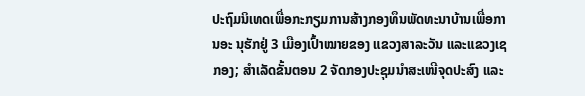ປະຖົມນິເທດເພື່ອກະກຽມການສ້າງກອງທຶນພັດທະນາບ້ານເພື່ອການອະ ນຸຮັກຢູ່ 3 ເມືອງເປົ້າໝາຍຂອງ ແຂວງສາລະວັນ ແລະແຂວງເຊກອງ; ສໍາເລັດຂັ້ນຕອນ 2 ຈັດກອງປະຊຸມນໍາສະເໜີຈຸດປະສົງ ແລະ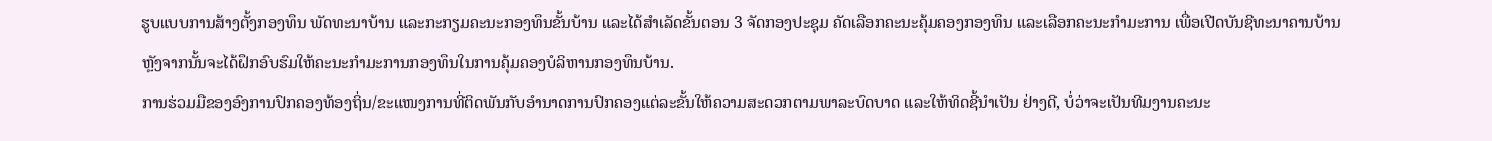ຮູບແບບການສ້າງຕັ້ງກອງທຶນ ພັດທະນາບ້ານ ແລະກະກຽມຄະນະກອງທຶນຂັ້ນບ້ານ ແລະໄດ້ສໍາເລັດຂັ້ນຕອນ 3 ຈັດກອງປະຊຸມ ຄັດເລືອກຄະນະຄຸ້ມຄອງກອງທຶນ ແລະເລືອກຄະນະກໍາມະການ ເພື່ອເປີດບັນຊີທະນາຄານບ້ານຫຼັງຈາກນັ້ນຈະໄດ້ຝຶກອົບຮົມໃຫ້ຄະນະກຳມະການກອງທຶນໃນການຄຸ້ມຄອງບໍລິຫານກອງທຶນບ້ານ.
ການຮ່ວມມືຂອງອົງການປົກຄອງທ້ອງຖິ່ນ/ຂະແໜງການທີ່ຕິດພັນກັບອໍານາດການປົກຄອງແຕ່ລະຂັ້ນໃຫ້ຄວາມສະດວກຕາມພາລະບົດບາດ ແລະໃຫ້ທິດຊີ້ນໍາເປັນ ຢ່າງດີ, ບໍ່ວ່າຈະເປັນທີມງານຄະນະ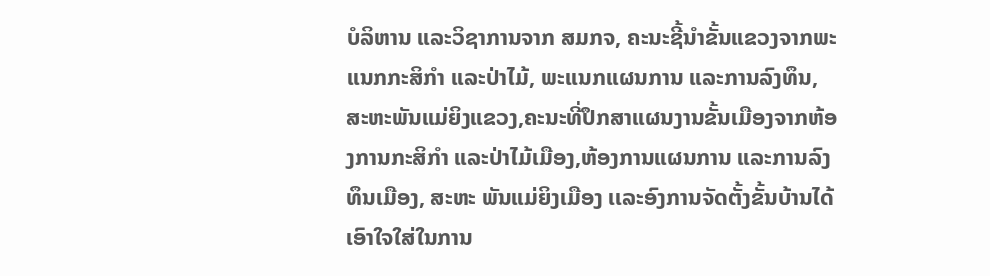ບໍລິຫານ ແລະວິຊາການຈາກ ສມກຈ, ຄະນະຊີ້ນໍາຂັ້ນແຂວງຈາກພະແນກກະສິກຳ ແລະປ່າໄມ້, ພະເເນກແຜນການ ແລະການລົງທຶນ, ສະຫະພັນແມ່ຍິງແຂວງ,ຄະນະທີ່ປຶກສາແຜນງານຂັ້ນເມືອງຈາກຫ້ອງການກະສິກຳ ແລະປ່າໄມ້ເມືອງ,ຫ້ອງການແຜນການ ແລະການລົງທຶນເມືອງ, ສະຫະ ພັນແມ່ຍິງເມືອງ ເເລະອົງການຈັດຕັ້ງຂັ້ນບ້ານໄດ້ເອົາໃຈໃສ່ໃນການ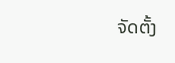ຈັດຕັ້ງ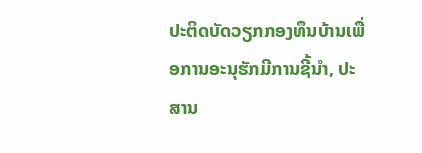ປະຕິດບັດວຽກກອງທຶນບ້ານເພື່ອການອະນຸຮັກມີການຊີ້ນໍາ, ປະສານ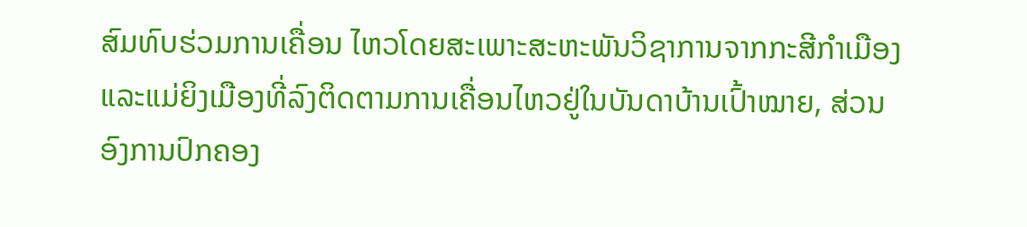ສົມທົບຮ່ວມການເຄື່ອນ ໄຫວໂດຍສະເພາະສະຫະພັນວິຊາການຈາກກະສີກຳເມືອງ ແລະແມ່ຍິງເມືອງທີ່ລົງຕິດຕາມການເຄື່ອນໄຫວຢູ່ໃນບັນດາບ້ານເປົ້າໝາຍ, ສ່ວນອົງການປົກຄອງ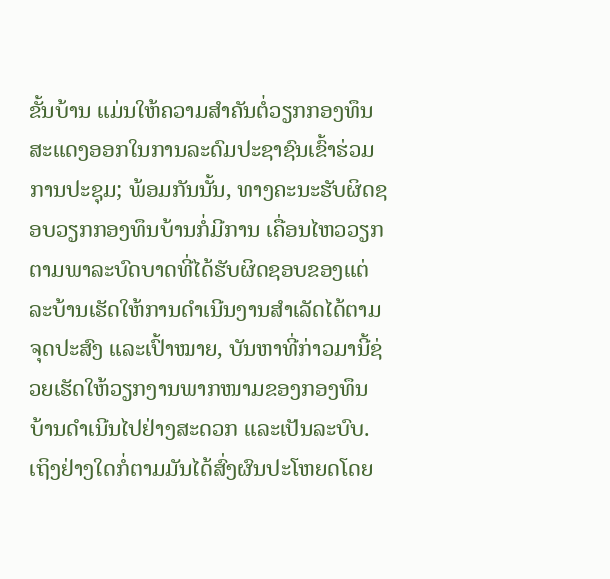ຂັ້ນບ້ານ ແມ່ນໃຫ້ຄວາມສໍາຄັນຕໍ່ວຽກກອງທຶນສະແດງອອກໃນການລະດົມປະຊາຊົນເຂົ້າຮ່ວມການປະຊຸມ; ພ້ອມກັນນັ້ນ, ທາງຄະນະຮັບຜິດຊອບວຽກກອງທຶນບ້ານກໍ່ມີການ ເຄື່ອນໄຫວວຽກຕາມພາລະບົດບາດທີ່ໄດ້ຮັບຜິດຊອບຂອງແຕ່ລະບ້ານເຮັດໃຫ້ການດໍາເນີນງານສໍາເລັດໄດ້ຕາມຈຸດປະສົງ ແລະເປົ້າໝາຍ, ບັນຫາທີ່ກ່າວມານີ້ຊ່ວຍເຮັດໃຫ້ວຽກງານພາກໜາມຂອງກອງທຶນບ້ານດໍາເນີນໄປຢ່າງສະດວກ ແລະເປັນລະບົບ.
ເຖິງຢ່າງໃດກໍ່ຕາມມັນໄດ້ສົ່ງຜົນປະໂຫຍດໂດຍ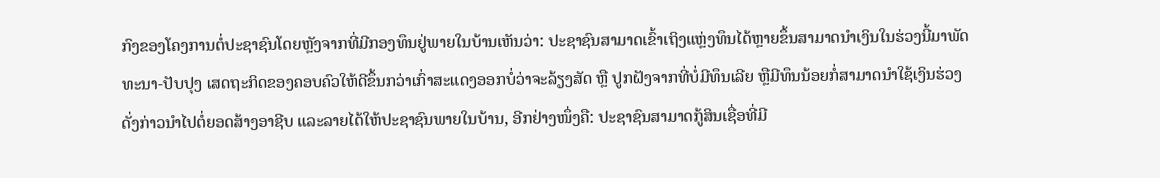ກົງຂອງໂຄງການຕໍ່ປະຊາຊົນໂດຍຫຼັງຈາກທີ່ມີກອງທຶນຢູ່ພາຍໃນບ້ານເຫັນວ່າ: ປະຊາຊົນສາມາດເຂົ້າເຖິງແຫຼ່ງທຶນໄດ້ຫຼາຍຂຶ້ນສາມາດນໍາເງິນໃນຮ່ວງນີ້ມາພັດທະນາ-ປັບປຸງ ເສດຖະກິດຂອງຄອບຄົວໃຫ້ດີຂຶ້ນກວ່າເກົ່າສະແດງອອກບໍ່ວ່າຈະລ້ຽງສັດ ຫຼື ປູກຝັງຈາກທີ່ບໍ່ມີທຶນເລີຍ ຫຼືມີທຶນນ້ອຍກໍ່ສາມາດນໍາໃຊ້ເງິນຮ່ວງດັ່ງກ່າວນໍາໄປຕໍ່ຍອດສ້າງອາຊີບ ແລະລາຍໄດ້ໃຫ້ປະຊາຊົນພາຍໃນບ້ານ, ອີກຢ່າງໜຶ່ງຄື: ປະຊາຊົນສາມາດກູ້ສິນເຊື່ອທີ່ມີ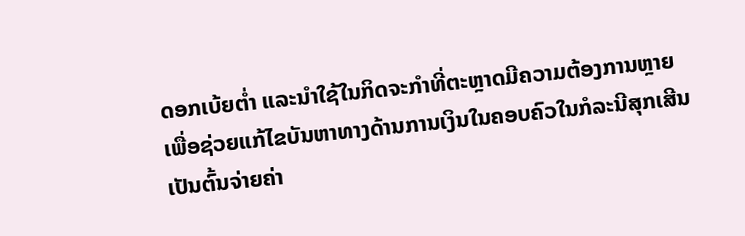ດອກເບ້ຍຕໍ່າ ແລະນໍາໃຊ້ໃນກິດຈະກໍາທີ່ຕະຫຼາດມີຄວາມຕ້ອງການຫຼາຍເພື່ອຊ່ວຍແກ້ໄຂບັນຫາທາງດ້ານການເງິນໃນຄອບຄົວໃນກໍລະນີສຸກເສີນເປັນຕົ້ນຈ່າຍຄ່າ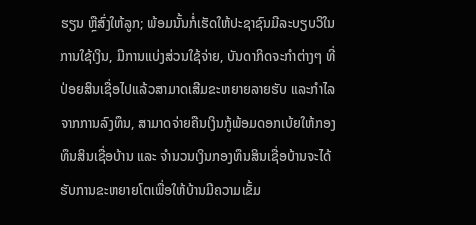ຮຽນ ຫຼືສົ່ງໃຫ້ລູກ; ພ້ອມນັ້ນກໍ່ເຮັດໃຫ້ປະຊາຊົນມີລະບຽບວິໃນການໃຊ້ເງິນ, ມີການແບ່ງສ່ວນໃຊ້ຈ່າຍ, ບັນດາກິດຈະກໍາຕ່າງໆ ທີ່ປ່ອຍສິນເຊື່ອໄປແລ້ວສາມາດເສີມຂະຫຍາຍລາຍຮັບ ແລະກໍາໄລຈາກການລົງທຶນ, ສາມາດຈ່າຍຄືນເງິນກູ້ພ້ອມດອກເບ້ຍໃຫ້ກອງທຶນສິນເຊື່ອບ້ານ ແລະ ຈໍານວນເງິນກອງທຶນສິນເຊື່ອບ້ານຈະໄດ້ຮັບການຂະຫຍາຍໂຕເພື່ອໃຫ້ບ້ານມີຄວາມເຂັ້ມ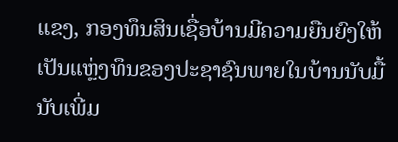ແຂງ, ກອງທຶນສິນເຊື່ອບ້ານມີຄວາມຍືນຍົງໃຫ້ເປັນແຫຼ່ງທຶນຂອງປະຊາຊົນພາຍໃນບ້ານນັບມື້ນັບເພີ່ມ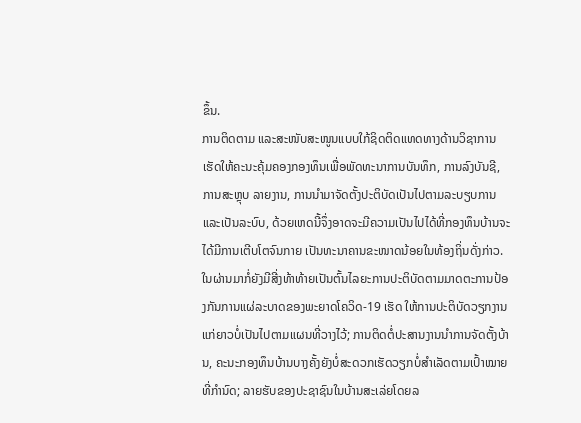ຂຶ້ນ.
ການຕິດຕາມ ແລະສະໜັບສະໜູນແບບໃກ້ຊິດຕິດແທດທາງດ້ານວິຊາການເຮັດໃຫ້ຄະນະຄຸ້ມຄອງກອງທຶນເພື່ອພັດທະນາການບັນທຶກ, ການລົງບັນຊີ, ການສະຫຼຸບ ລາຍງານ, ການນໍາມາຈັດຕັ້ງປະຕິບັດເປັນໄປຕາມລະບຽບການ ແລະເປັນລະບົບ, ດ້ວຍເຫດນີ້ຈຶ່ງອາດຈະມີຄວາມເປັນໄປໄດ້ທີ່ກອງທຶນບ້ານຈະໄດ້ມີການເຕີບໂຕຈົນກາຍ ເປັນທະນາຄານຂະໜາດນ້ອຍໃນທ້ອງຖິ່ນດັ່ງກ່າວ.
ໃນຜ່ານມາກໍ່ຍັງມີສີ່ງທ້າທ້າຍເປັນຕົ້ນໄລຍະການປະຕິບັດຕາມມາດຕະການປ້ອງກັນການແຜ່ລະບາດຂອງພະຍາດໂຄວິດ-19 ເຮັດ ໃຫ້ການປະຕິບັດວຽກງານແກ່ຍາວບໍ່ເປັນໄປຕາມແຜນທີ່ວາງໄວ້; ການຕິດຕໍ່ປະສານງານນໍາການຈັດຕັ້ງບ້ານ, ຄະນະກອງທຶນບ້ານບາງຄັ້ງຍັງບໍ່ສະດວກເຮັດວຽກບໍ່ສໍາເລັດຕາມເປົ້າໝາຍທີ່ກໍານົດ; ລາຍຮັບຂອງປະຊາຊົນໃນບ້ານສະເລ່ຍໂດຍລ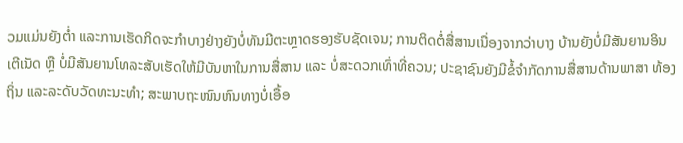ວມແມ່ນຍັງຕໍ່າ ແລະການເຮັດກິດຈະກໍາບາງຢ່າງຍັງບໍ່ທັນມີຕະຫຼາດຮອງຮັບຊັດເຈນ; ການຕິດຕໍ່ສື່ສານເນື່ອງຈາກວ່າບາງ ບ້ານຍັງບໍ່ມີສັນຍານອິນເຕີເນັດ ຫຼື ບໍ່ມີສັນຍານໂທລະສັບເຮັດໃຫ້ມີບັນຫາໃນການສື່ສານ ແລະ ບໍ່ສະດວກເທົ່າທີ່ຄວນ; ປະຊາຊົນຍັງມີຂໍ້ຈໍາກັດການສື່ສານດ້ານພາສາ ທ້ອງຖິ່ນ ແລະລະດັບວັດທະນະທໍາ; ສະພາບຖະໜົນຫົນທາງບໍ່ເອື້ອ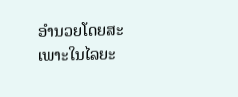ອໍານວຍໂດຍສະເພາະໃນໄລຍະ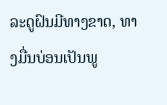ລະດູຝົນມີທາງຂາດ, ທາງມື່ນບ່ອນເປັນພູ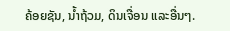ຄ້ອຍຊັນ, ນໍ້າຖ້ວມ, ດິນເຈື່ອນ ແລະອື່ນໆ.